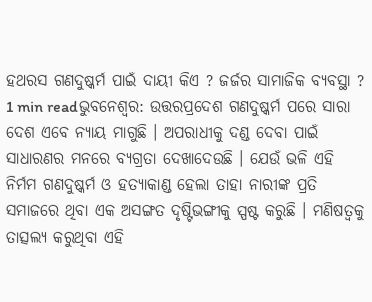ହଥରସ ଗଣଦୁଷ୍କର୍ମ ପାଇଁ ଦାୟୀ କିଏ ? ଜର୍ଜର ସାମାଜିକ ବ୍ୟବସ୍ଥା ?
1 min readଭୁବନେଶ୍ୱର: ଉତ୍ତରପ୍ରଦେଶ ଗଣଦୁଷ୍କର୍ମ ପରେ ସାରା ଦେଶ ଏବେ ନ୍ୟାୟ ମାଗୁଛି । ଅପରାଧୀକୁ ଦଣ୍ଡ ଦେବା ପାଇଁ ସାଧାରଣର ମନରେ ବ୍ୟଗ୍ରତା ଦେଖାଦେଉଛି । ଯେଉଁ ଭଳି ଏହି ନିର୍ମମ ଗଣଦୁଷ୍କର୍ମ ଓ ହତ୍ୟାକାଣ୍ଡ ହେଲା ତାହା ନାରୀଙ୍କ ପ୍ରତି ସମାଜରେ ଥିବା ଏକ ଅସଙ୍ଗତ ଦୃଷ୍ଟିଭଙ୍ଗୀକୁ ସ୍ପଷ୍ଟ କରୁଛି । ମଣିଷତ୍ୱକୁ ତାତ୍ସଲ୍ୟ କରୁଥିବା ଏହି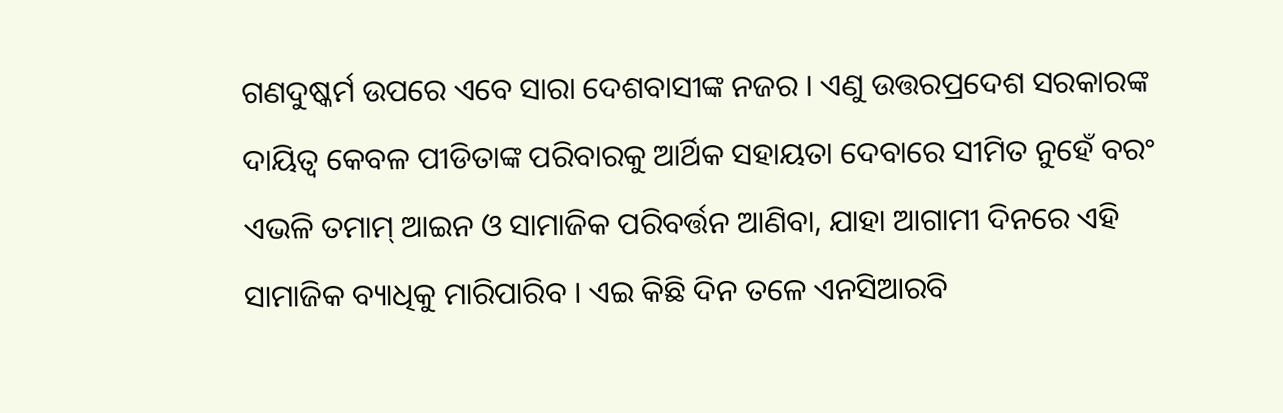ଗଣଦୁଷ୍କର୍ମ ଉପରେ ଏବେ ସାରା ଦେଶବାସୀଙ୍କ ନଜର । ଏଣୁ ଉତ୍ତରପ୍ରଦେଶ ସରକାରଙ୍କ ଦାୟିତ୍ୱ କେବଳ ପୀଡିତାଙ୍କ ପରିବାରକୁ ଆର୍ଥିକ ସହାୟତା ଦେବାରେ ସୀମିତ ନୁହେଁ ବରଂ ଏଭଳି ତମାମ୍ ଆଇନ ଓ ସାମାଜିକ ପରିବର୍ତ୍ତନ ଆଣିବା, ଯାହା ଆଗାମୀ ଦିନରେ ଏହି ସାମାଜିକ ବ୍ୟାଧିକୁ ମାରିପାରିବ । ଏଇ କିଛି ଦିନ ତଳେ ଏନସିଆରବି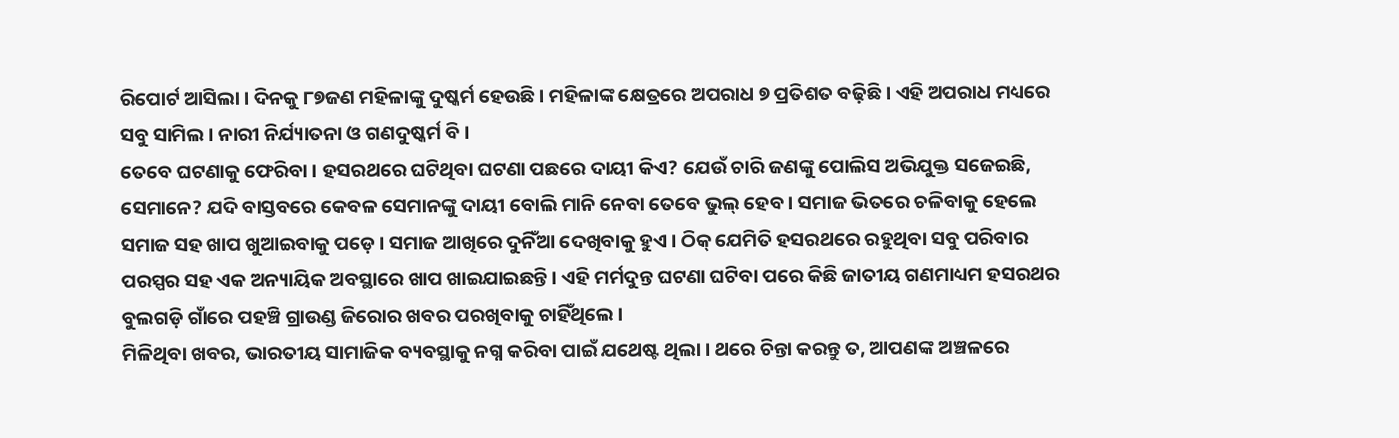ରିପୋର୍ଟ ଆସିଲା । ଦିନକୁ ୮୭ଜଣ ମହିଳାଙ୍କୁ ଦୁଷ୍କର୍ମ ହେଉଛି । ମହିଳାଙ୍କ କ୍ଷେତ୍ରରେ ଅପରାଧ ୭ ପ୍ରତିଶତ ବଢ଼ିଛି । ଏହି ଅପରାଧ ମଧ୍ୟରେ ସବୁ ସାମିଲ । ନାରୀ ନିର୍ଯ୍ୟାତନା ଓ ଗଣଦୁଷ୍କର୍ମ ବି ।
ତେବେ ଘଟଣାକୁ ଫେରିବା । ହସରଥରେ ଘଟିଥିବା ଘଟଣା ପଛରେ ଦାୟୀ କିଏ? ଯେଉଁ ଚାରି ଜଣଙ୍କୁ ପୋଲିସ ଅଭିଯୁକ୍ତ ସଜେଇଛି, ସେମାନେ? ଯଦି ବାସ୍ତବରେ କେବଳ ସେମାନଙ୍କୁ ଦାୟୀ ବୋଲି ମାନି ନେବା ତେବେ ଭୁଲ୍ ହେବ । ସମାଜ ଭିତରେ ଚଳିବାକୁ ହେଲେ ସମାଜ ସହ ଖାପ ଖୁଆଇବାକୁ ପଡ଼େ । ସମାଜ ଆଖିରେ ଦୁନିଁଆ ଦେଖିବାକୁ ହୁଏ । ଠିକ୍ ଯେମିତି ହସରଥରେ ରହୁଥିବା ସବୁ ପରିବାର ପରସ୍ପର ସହ ଏକ ଅନ୍ୟାୟିକ ଅବସ୍ଥାରେ ଖାପ ଖାଇଯାଇଛନ୍ତି । ଏହି ମର୍ମଦୁନ୍ତ ଘଟଣା ଘଟିବା ପରେ କିଛି ଜାତୀୟ ଗଣମାଧ୍ୟମ ହସରଥର ବୁଲଗଡ଼ି ଗାଁରେ ପହଞ୍ଚି ଗ୍ରାଉଣ୍ଡ ଜିରୋର ଖବର ପରଖିବାକୁ ଚାହିଁଥିଲେ ।
ମିଳିଥିବା ଖବର, ଭାରତୀୟ ସାମାଜିକ ବ୍ୟବସ୍ଥାକୁ ନଗ୍ନ କରିବା ପାଇଁ ଯଥେଷ୍ଟ ଥିଲା । ଥରେ ଚିନ୍ତା କରନ୍ତୁ ତ, ଆପଣଙ୍କ ଅଞ୍ଚଳରେ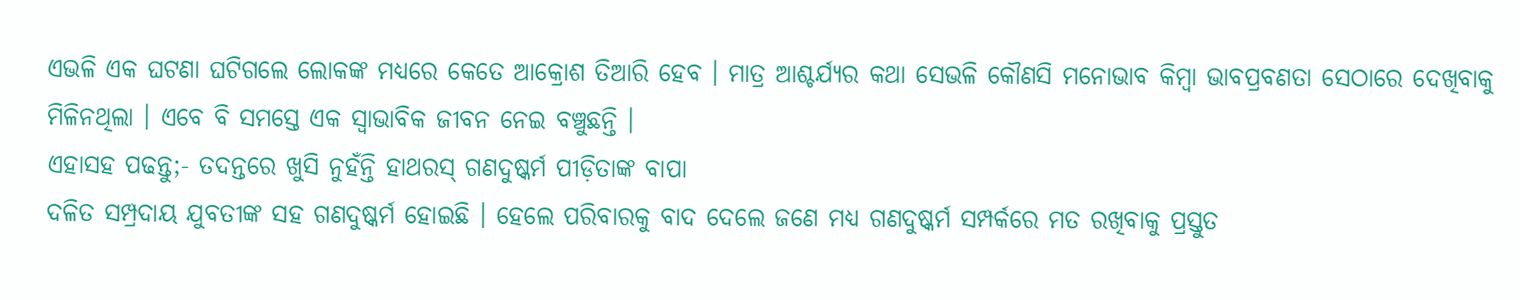ଏଭଳି ଏକ ଘଟଣା ଘଟିଗଲେ ଲୋକଙ୍କ ମଧ୍ୟରେ କେତେ ଆକ୍ରୋଶ ତିଆରି ହେବ । ମାତ୍ର ଆଶ୍ଚର୍ଯ୍ୟର କଥା ସେଭଳି କୌଣସି ମନୋଭାବ କିମ୍ୱା ଭାବପ୍ରବଣତା ସେଠାରେ ଦେଖିବାକୁ ମିଳିନଥିଲା । ଏବେ ବି ସମସ୍ତେ ଏକ ସ୍ୱାଭାବିକ ଜୀବନ ନେଇ ବଞ୍ଚୁଛନ୍ତି ।
ଏହାସହ ପଢନ୍ତୁ;- ତଦନ୍ତରେ ଖୁସି ନୁହଁନ୍ତି ହାଥରସ୍ ଗଣଦୁଷ୍କର୍ମ ପୀଡ଼ିତାଙ୍କ ବାପା
ଦଳିତ ସମ୍ପ୍ରଦାୟ ଯୁବତୀଙ୍କ ସହ ଗଣଦୁଷ୍କର୍ମ ହୋଇଛି । ହେଲେ ପରିବାରକୁ ବାଦ ଦେଲେ ଜଣେ ମଧ୍ୟ ଗଣଦୁଷ୍କର୍ମ ସମ୍ପର୍କରେ ମତ ରଖିବାକୁ ପ୍ରସ୍ତୁତ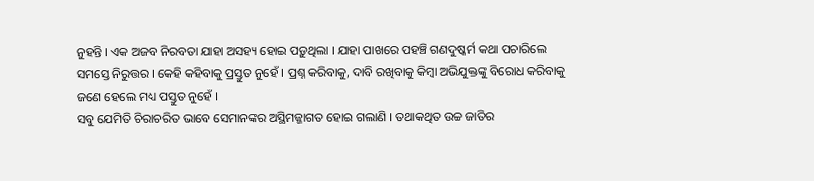ନୁହନ୍ତି । ଏକ ଅଜବ ନିରବତା ଯାହା ଅସହ୍ୟ ହୋଇ ପଡ଼ୁଥିଲା । ଯାହା ପାଖରେ ପହଞ୍ଚି ଗଣଦୁଷ୍କର୍ମ କଥା ପଚାରିଲେ ସମସ୍ତେ ନିରୁତ୍ତର । କେହି କହିବାକୁ ପ୍ରସ୍ତୁତ ନୁହେଁ । ପ୍ରଶ୍ନ କରିବାକୁ, ଦାବି ରଖିବାକୁ କିମ୍ୱା ଅଭିଯୁକ୍ତଙ୍କୁ ବିରୋଧ କରିବାକୁ ଜଣେ ହେଲେ ମଧ୍ୟ ପସ୍ତୁତ ନୁହେଁ ।
ସବୁ ଯେମିତି ଚିରାଚରିତ ଭାବେ ସେମାନଙ୍କର ଅସ୍ଥିମଜ୍ଜାଗତ ହୋଇ ଗଲାଣି । ତଥାକଥିତ ଉଚ୍ଚ ଜାତିର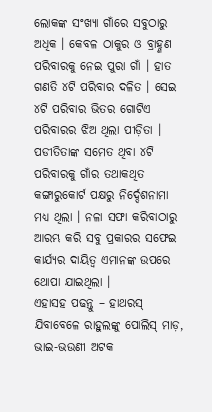ଲୋକଙ୍କ ସଂଖ୍ୟା ଗାଁରେ ସବୁଠାରୁ ଅଧିକ । କେବଳ ଠାକୁର ଓ ବ୍ରାହ୍ଣଣ ପରିବାରକୁ ନେଇ ପୁରା ଗାଁ । ହାତ ଗଣତି ୪ଟି ପରିବାର ଦଳିତ । ସେଇ ୪ଟି ପରିବାର ଭିତର ଗୋଟିଏ ପରିବାରର ଝିଅ ଥିଲା ପୀଡ଼ିତା । ପଡୀତିତାଙ୍କ ସମେତ ଥିବା ୪ଟି ପରିବାରକୁ ଗାଁର ତଥାକଥିତ କଙ୍ଗାରୁକୋର୍ଟ ପକ୍ଷରୁ ନିର୍ଦ୍ଦେଶନାମା ମଧ୍ୟ ଥିଲା । ନଳା ସଫା କରିବାଠାରୁ ଆରମ୍ଭ କରି ସବୁ ପ୍ରକାରର ସଫେଇ କାର୍ଯ୍ୟର ଦାୟିତ୍ୱ ଏମାନଙ୍କ ଉପରେ ଥୋପା ଯାଇଥିଲା ।
ଏହାସହ ପଢନ୍ତୁ – ହାଥରସ୍ ଯିବାବେଳେ ରାହୁଲଙ୍କୁ ପୋଲିସ୍ ମାଡ଼, ଭାଇ-ଭଉଣୀ ଅଟକ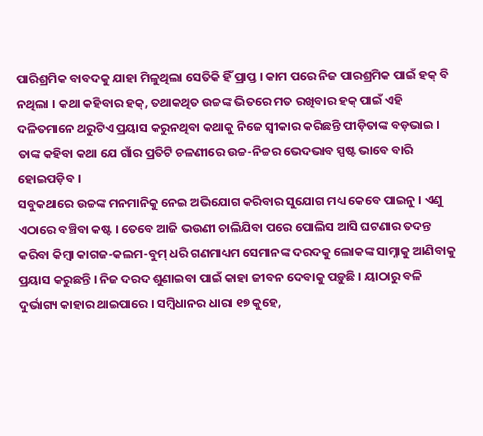ପାରିଶ୍ରମିକ ବାବଦକୁ ଯାହା ମିଳୁଥିଲା ସେତିକି ହିଁ ପ୍ରାପ୍ତ । କାମ ପରେ ନିଜ ପାରଶ୍ରମିକ ପାଇଁ ହକ୍ ବି ନଥିଲା । କଥା କହିବାର ହକ୍, ତଥାକଥିତ ଉଚ୍ଚଙ୍କ ଭିତରେ ମତ ରଖିବାର ହକ୍ ପାଇଁ ଏହି ଦଳିତମାନେ ଥରୁଟିଏ ପ୍ରୟାସ କରୁନଥିବା କଥାକୁ ନିଜେ ସ୍ୱୀକାର କରିଛନ୍ତି ପୀଡ଼ିତାଙ୍କ ବଡ଼ଭାଇ । ତାଙ୍କ କହିବା କଥା ଯେ ଗାଁର ପ୍ରତିଟି ଚଳଣୀରେ ଉଚ୍ଚ-ନିଚ୍ଚର ଭେଦଭାବ ସ୍ପଷ୍ଟ ଭାବେ ବାରି ହୋଇପଡ଼ିବ ।
ସବୁକଥାରେ ଉଚ୍ଚଙ୍କ ମନମାନିକୁ ନେଇ ଅଭିଯୋଗ କରିବାର ସୁଯୋଗ ମଧ୍ୟ କେବେ ପାଇନୁ । ଏଣୁ ଏଠାରେ ବଞ୍ଚିବା କଷ୍ଟ । ତେବେ ଆଜି ଭଉଣୀ ଚାଲିଯିବା ପରେ ପୋଲିସ ଆସି ଘଟଣାର ତଦନ୍ତ କରିବା କିମ୍ୱା କାଗଜ-କଲମ-ବୁମ୍ ଧରି ଗଣମାଧ୍ୟମ ସେମାନଙ୍କ ଦରଦକୁ ଲୋକଙ୍କ ସାମ୍ନାକୁ ଆଣିବାକୁ ପ୍ରୟାସ କରୁଛନ୍ତି । ନିଜ ଦରଦ ଶୁଣାଇବା ପାଇଁ କାହା ଜୀବନ ଦେବାକୁ ପଡ଼ୁଛି । ୟାଠାରୁ ବଳି ଦୁର୍ଭାଗ୍ୟ କାହାର ଥାଇପାରେ । ସମ୍ୱିଧାନର ଧାରା ୧୭ କୁହେ,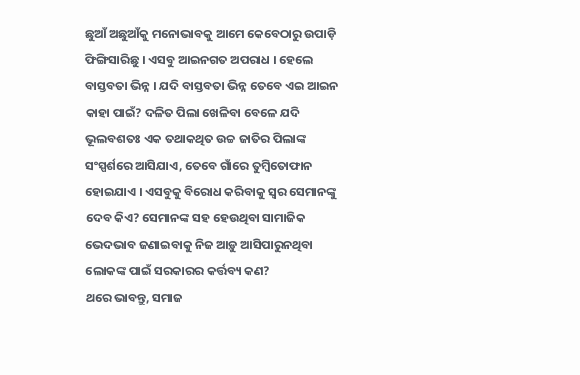ଛୁଆଁ ଅଛୁଆଁକୁ ମନୋଭାବକୁ ଆମେ କେବେଠାରୁ ଉପାଡ଼ି ଫିଙ୍ଗିସାରିଛୁ । ଏସବୁ ଆଇନଗତ ଅପରାଧ । ହେଲେ ବାସ୍ତବତା ଭିନ୍ନ । ଯଦି ବାସ୍ତବତା ଭିନ୍ନ ତେବେ ଏଇ ଆଇନ କାହା ପାଇଁ? ଦଳିତ ପିଲା ଖେଳିବା ବେଳେ ଯଦି ଭୂଲବଶତଃ ଏକ ତଥାକଥିତ ଉଚ୍ଚ ଜାତିର ପିଲାଙ୍କ ସଂସ୍ପର୍ଶରେ ଆସିଯାଏ, ତେବେ ଗାଁରେ ତୁମ୍ୱିତୋଫାନ ହୋଇଯାଏ । ଏସବୁକୁ ବିରୋଧ କରିବାକୁ ସ୍ୱର ସେମାନଙ୍କୁ ଦେବ କିଏ? ସେମାନଙ୍କ ସହ ହେଉଥିବା ସାମାଜିକ ଭେଦଭାବ ଜଣାଇବାକୁ ନିଜ ଆଡ଼ୁ ଆସିପାରୁନଥିବା ଲୋକଙ୍କ ପାଇଁ ସରକାରର କର୍ତ୍ତବ୍ୟ କଣ?
ଥରେ ଭାବନ୍ତୁ, ସମାଜ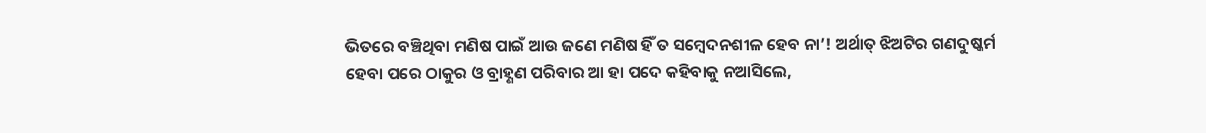ଭିତରେ ବଞ୍ଚିଥିବା ମଣିଷ ପାଇଁ ଆଉ ଜଣେ ମଣିଷ ହିଁ ତ ସମ୍ୱେଦନଶୀଳ ହେବ ନା’! ଅର୍ଥାତ୍ ଝିଅଟିର ଗଣଦୁଷ୍କର୍ମ ହେବା ପରେ ଠାକୁର ଓ ବ୍ରାହ୍ଣଣ ପରିବାର ଆ ହା ପଦେ କହିବାକୁ ନଆସିଲେ,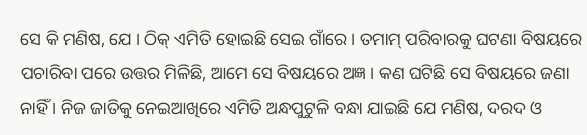ସେ କି ମଣିଷ, ଯେ । ଠିକ୍ ଏମିତି ହୋଇଛି ସେଇ ଗାଁରେ । ତମାମ୍ ପରିବାରକୁ ଘଟଣା ବିଷୟରେ ପଚାରିବା ପରେ ଉତ୍ତର ମିଳିଛି, ଆମେ ସେ ବିଷୟରେ ଅଜ୍ଞ । କଣ ଘଟିଛି ସେ ବିଷୟରେ ଜଣା ନାହିଁ । ନିଜ ଜାତିକୁ ନେଇଆଖିରେ ଏମିତି ଅନ୍ଧପୁଟୁଳି ବନ୍ଧା ଯାଇଛି ଯେ ମଣିଷ, ଦରଦ ଓ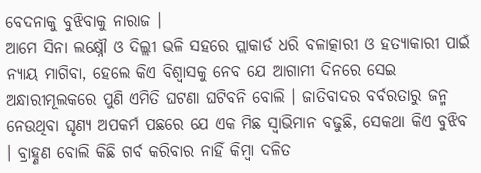ବେଦନାକୁ ବୁଝିବାକୁ ନାରାଜ ।
ଆମେ ସିନା ଲକ୍ଷ୍ନୌ ଓ ଦିଲ୍ଲୀ ଭଳି ସହରେ ପ୍ଲାକାର୍ଡ ଧରି ବଳାତ୍କାରୀ ଓ ହତ୍ୟାକାରୀ ପାଇଁ ନ୍ୟାୟ ମାଗିବା, ହେଲେ କିଏ ବିଶ୍ୱାସକୁ ନେବ ଯେ ଆଗାମୀ ଦିନରେ ସେଇ ଅନ୍ଧାରୀମୂଲକରେ ପୁଣି ଏମିତି ଘଟଣା ଘଟିବନି ବୋଲି । ଜାତିବାଦର ବର୍ବରତାରୁ ଜନ୍ମ ନେଉଥିବା ଘୃଣ୍ୟ ଅପକର୍ମ ପଛରେ ଯେ ଏକ ମିଛ ସ୍ୱାଭିମାନ ବଢୁଛି, ସେକଥା କିଏ ବୁଝିବ । ବ୍ରାହ୍ଣଣ ବୋଲି କିଛି ଗର୍ବ କରିବାର ନାହିଁ କିମ୍ୱା ଦଳିତ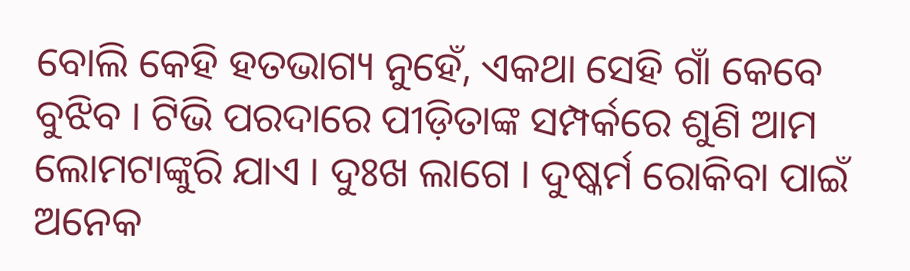ବୋଲି କେହି ହତଭାଗ୍ୟ ନୁହେଁ, ଏକଥା ସେହି ଗାଁ କେବେ ବୁଝିବ । ଟିଭି ପରଦାରେ ପୀଡ଼ିତାଙ୍କ ସମ୍ପର୍କରେ ଶୁଣି ଆମ ଲୋମଟାଙ୍କୁରି ଯାଏ । ଦୁଃଖ ଲାଗେ । ଦୁଷ୍କର୍ମ ରୋକିବା ପାଇଁ ଅନେକ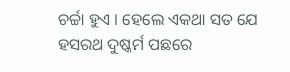ଚର୍ଚ୍ଚା ହୁଏ । ହେଲେ ଏକଥା ସତ ଯେ ହସରଥ ଦୁଷ୍କର୍ମ ପଛରେ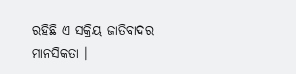ରହିଛି ଏ ସକ୍ରିୟ ଜାତିବାଦର ମାନସିକତା ।